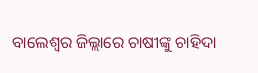ବାଲେଶ୍ୱର ଜିଲ୍ଲାରେ ଚାଷୀଙ୍କୁ ଚାହିଦା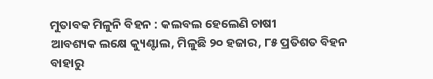ମୁତାବକ ମିଳୁନି ବିହନ : କଲବଲ ହେଲେଣି ଚାଷୀ
ଆବଶ୍ୟକ ଲକ୍ଷେ କ୍ୟୁଣ୍ଟାଲ, ମିଳୁଛି ୨୦ ହଜାର, ୮୫ ପ୍ରତିଶତ ବିହନ ବାହାରୁ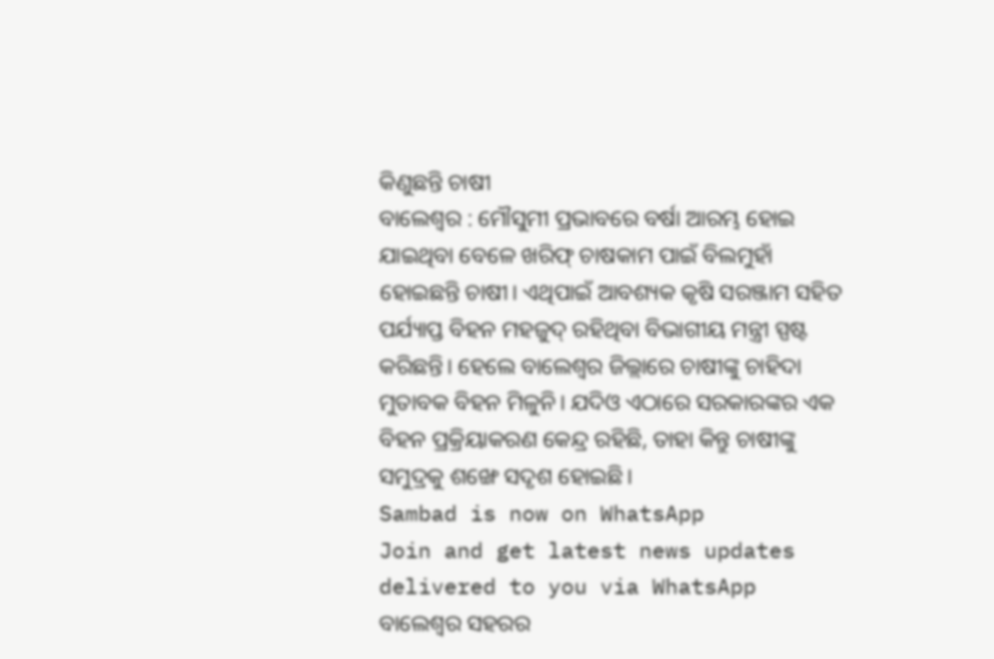କିଣୁଛନ୍ତି ଚାଷୀ
ବାଲେଶ୍ବର : ମୌସୁମୀ ପ୍ରଭାବରେ ବର୍ଷା ଆରମ୍ଭ ହୋଇ ଯାଇଥିବା ବେଳେ ଖରିଫ୍ ଚାଷକାମ ପାଇଁ ବିଲମୁହାଁ ହୋଇଛନ୍ତି ଚାଷୀ। ଏଥିପାଇଁ ଆବଶ୍ୟକ କୃଷି ସରଞ୍ଜାମ ସହିତ ପର୍ଯ୍ୟାପ୍ତ ବିହନ ମହଜୁଦ୍ ରହିଥିବା ବିଭାଗୀୟ ମନ୍ତ୍ରୀ ସ୍ପଷ୍ଟ କରିଛନ୍ତି। ହେଲେ ବାଲେଶ୍ବର ଜିଲ୍ଲାରେ ଚାଷୀଙ୍କୁ ଚାହିଦା ମୁତାବକ ବିହନ ମିଳୁନି। ଯଦିଓ ଏଠାରେ ସରକାରଙ୍କର ଏକ ବିହନ ପ୍ରକ୍ରିୟାକରଣ କେନ୍ଦ୍ର ରହିଛି, ତାହା କିନ୍ତୁ ଚାଷୀଙ୍କୁ ସମୁଦ୍ରକୁ ଶଙ୍ଖେ ସଦୃଶ ହୋଇଛି।
Sambad is now on WhatsApp
Join and get latest news updates delivered to you via WhatsApp
ବାଲେଶ୍ବର ସହରର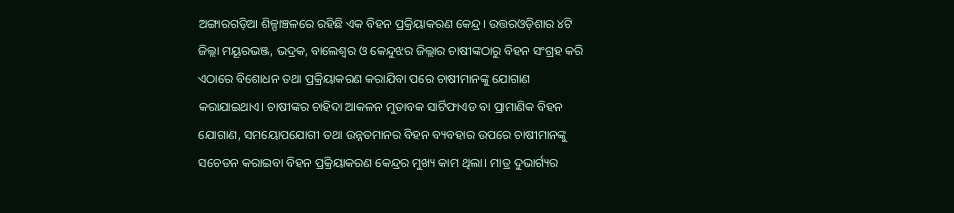ଅଙ୍ଗାରଗଡ଼ିଆ ଶିଳ୍ପାଞ୍ଚଳରେ ରହିଛି ଏକ ବିହନ ପ୍ରକ୍ରିୟାକରଣ କେନ୍ଦ୍ର। ଉତ୍ତରଓଡ଼ିଶାର ୪ଟି ଜିଲ୍ଲା ମୟୂରଭଞ୍ଜ, ଭଦ୍ରକ, ବାଲେଶ୍ବର ଓ କେନ୍ଦୁଝର ଜିଲ୍ଲାର ଚାଷୀଙ୍କଠାରୁ ବିହନ ସଂଗ୍ରହ କରି ଏଠାରେ ବିଶୋଧନ ତଥା ପ୍ରକ୍ରିୟାକରଣ କରାଯିବା ପରେ ଚାଷୀମାନଙ୍କୁ ଯୋଗାଣ କରାଯାଇଥାଏ। ଚାଷୀଙ୍କର ଚାହିଦା ଆକଳନ ମୁତାବକ ସାର୍ଟିଫାଏଡ ବା ପ୍ରାମାଣିକ ବିହନ ଯୋଗାଣ, ସମୟୋପଯୋଗୀ ତଥା ଉନ୍ନତମାନର ବିହନ ବ୍ୟବହାର ଉପରେ ଚାଷୀମାନଙ୍କୁ ସଚେତନ କରାଇବା ବିହନ ପ୍ରକ୍ରିୟାକରଣ କେନ୍ଦ୍ରର ମୁଖ୍ୟ କାମ ଥିଲା। ମାତ୍ର ଦୁଭାର୍ଗ୍ୟର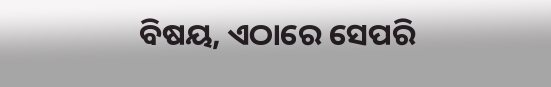ବିଷୟ, ଏଠାରେ ସେପରି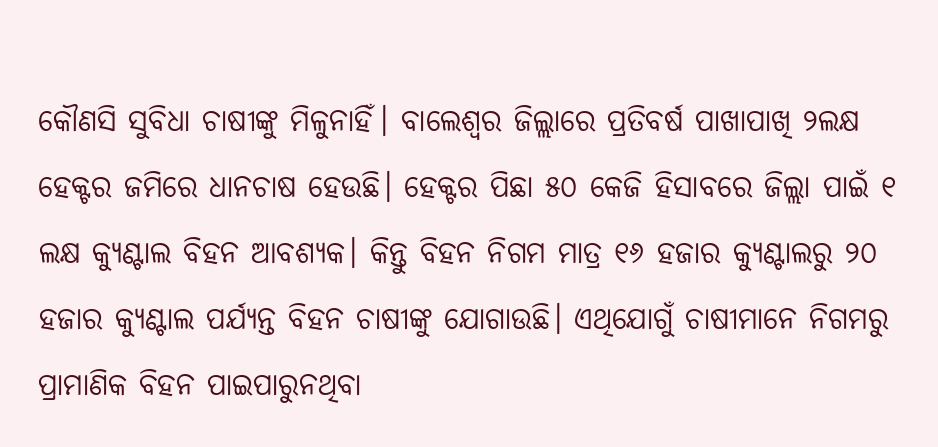କୌଣସି ସୁବିଧା ଚାଷୀଙ୍କୁ ମିଳୁନାହିଁ। ବାଲେଶ୍ବର ଜିଲ୍ଲାରେ ପ୍ରତିବର୍ଷ ପାଖାପାଖି ୨ଲକ୍ଷ ହେକ୍ଟର ଜମିରେ ଧାନଚାଷ ହେଉଛି। ହେକ୍ଟର ପିଛା ୫୦ କେଜି ହିସାବରେ ଜିଲ୍ଲା ପାଇଁ ୧ ଲକ୍ଷ କ୍ୟୁଣ୍ଟାଲ ବିହନ ଆବଶ୍ୟକ। କିନ୍ତୁ ବିହନ ନିଗମ ମାତ୍ର ୧୬ ହଜାର କ୍ୟୁଣ୍ଟାଲରୁ ୨୦ ହଜାର କ୍ୟୁଣ୍ଟାଲ ପର୍ଯ୍ୟନ୍ତ ବିହନ ଚାଷୀଙ୍କୁ ଯୋଗାଉଛି। ଏଥିଯୋଗୁଁ ଚାଷୀମାନେ ନିଗମରୁ ପ୍ରାମାଣିକ ବିହନ ପାଇପାରୁନଥିବା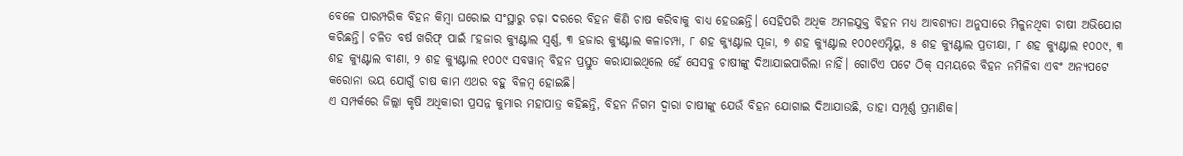ବେଳେ ପାରମ୍ପରିକ ବିହନ କିମ୍ବା ଘରୋଇ ସଂସ୍ଥାରୁ ଚଢ଼ା ଦରରେ ବିହନ କିଣି ଚାଷ କରିବାକୁ ବାଧ୍ୟ ହେଉଛନ୍ତି। ସେହିପରି ଅଧିକ ଅମଳଯୁକ୍ତ ବିହନ ମଧ୍ୟ ଆବଶ୍ୟତା ଅନୁସାରେ ମିଳୁନଥିବା ଚାଷୀ ଅଭିଯୋଗ କରିଛନ୍ତି। ଚଳିତ ବର୍ଷ ଖରିଫ୍ ପାଇଁ ୮ହଜାର କ୍ୟୁଣ୍ଟାଲ ସ୍ବର୍ଣ୍ଣ, ୩ ହଜାର କ୍ୟୁଣ୍ଟାଲ କଳାଚମ୍ପା, ୮ ଶହ କ୍ୟୁଣ୍ଟାଲ ପୂଜା, ୭ ଶହ କ୍ୟୁଣ୍ଟାଲ ୧୦୦୧ଏମ୍ଟିୟୁ, ୫ ଶହ କ୍ୟୁଣ୍ଟାଲ ପ୍ରତୀକ୍ଷା, ୮ ଶହ କ୍ୟୁଣ୍ଟାଲ ୧୦୦୯, ୩ ଶହ କ୍ୟୁଣ୍ଟାଲ ବୀଣା, ୨ ଶହ କ୍ୟୁଣ୍ଟାଲ ୧୦୦୯ ସବୱାନ୍ ବିହନ ପ୍ରସ୍ତୁତ କରାଯାଇଥିଲେ ହେଁ ସେସବୁ ଚାଷୀଙ୍କୁ ଦିଆଯାଇପାରିଲା ନାହିଁ। ଗୋଟିଏ ପଟେ ଠିକ୍ ସମୟରେ ବିହନ ନମିଳିବା ଏବଂ ଅନ୍ୟପଟେ କରୋନା ଭୟ ଯୋଗୁଁ ଚାଷ କାମ ଏଥର ବହୁ ବିଳମ୍ବ ହୋଇଛି।
ଏ ସମ୍ପର୍କରେ ଜିଲ୍ଲା କୃଷି ଅଧିକାରୀ ପ୍ରସନ୍ନ କୁମାର ମହାପାତ୍ର କହିଛନ୍ତି, ବିହନ ନିଗମ ଦ୍ବାରା ଚାଷୀଙ୍କୁ ଯେଉଁ ବିହନ ଯୋଗାଇ ଦିଆଯାଉଛି, ତାହା ସମ୍ପୂର୍ଣ୍ଣ ପ୍ରମାଣିକ।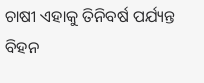ଚାଷୀ ଏହାକୁ ତିନିବର୍ଷ ପର୍ଯ୍ୟନ୍ତ ବିହନ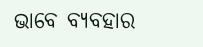ଭାବେ ବ୍ୟବହାର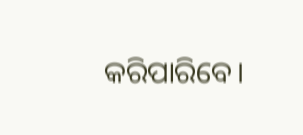କରିପାରିବେ।